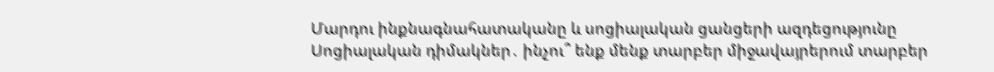Մարդու ինքնագնահատականը և սոցիալական ցանցերի ազդեցությունը Սոցիալական դիմակներ․ ինչու՞ ենք մենք տարբեր միջավայրերում տարբեր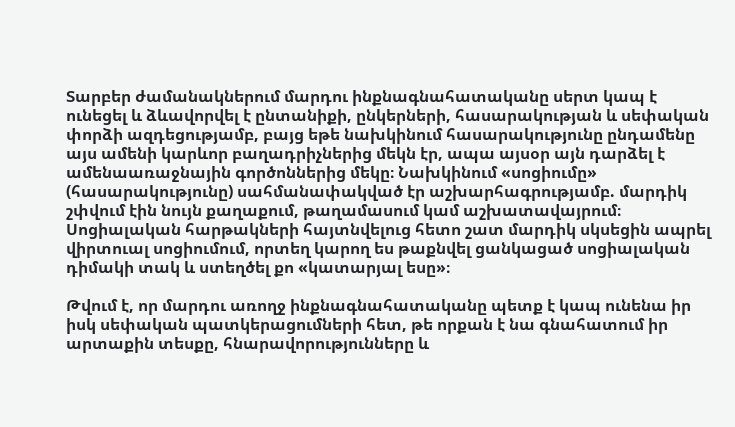Տարբեր ժամանակներում մարդու ինքնագնահատականը սերտ կապ է ունեցել և ձևավորվել է ընտանիքի, ընկերների, հասարակության և սեփական փորձի ազդեցությամբ, բայց եթե նախկինում հասարակությունը ընդամենը այս ամենի կարևոր բաղադրիչներից մեկն էր, ապա այսօր այն դարձել է ամենաառաջնային գործոններից մեկը։ Նախկինում «սոցիումը» (հասարակությունը) սահմանափակված էր աշխարհագրությամբ. մարդիկ շփվում էին նույն քաղաքում, թաղամասում կամ աշխատավայրում։ Սոցիալական հարթակների հայտնվելուց հետո շատ մարդիկ սկսեցին ապրել վիրտուալ սոցիումում, որտեղ կարող ես թաքնվել ցանկացած սոցիալական դիմակի տակ և ստեղծել քո «կատարյալ եսը»։

Թվում է, որ մարդու առողջ ինքնագնահատականը պետք է կապ ունենա իր իսկ սեփական պատկերացումների հետ, թե որքան է նա գնահատում իր արտաքին տեսքը, հնարավորությունները և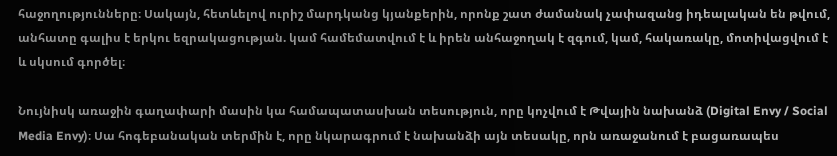հաջողությունները։ Սակայն, հետևելով ուրիշ մարդկանց կյանքերին, որոնք շատ ժամանակ չափազանց իդեալական են թվում, անհատը գալիս է երկու եզրակացության. կամ համեմատվում է և իրեն անհաջողակ է զգում, կամ, հակառակը, մոտիվացվում է և սկսում գործել։

Նույնիսկ առաջին գաղափարի մասին կա համապատասխան տեսություն, որը կոչվում է Թվային նախանձ (Digital Envy / Social Media Envy)։ Սա հոգեբանական տերմին է, որը նկարագրում է նախանձի այն տեսակը, որն առաջանում է բացառապես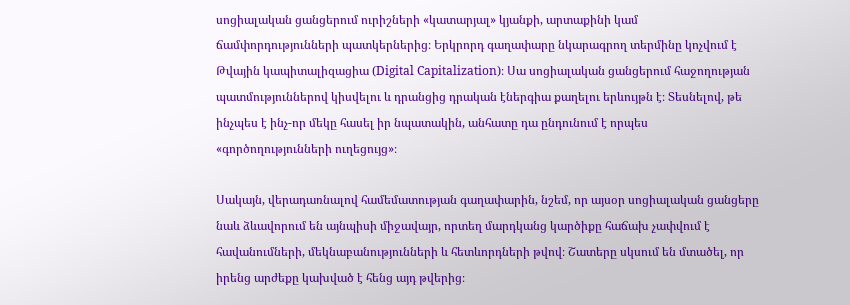սոցիալական ցանցերում ուրիշների «կատարյալ» կյանքի, արտաքինի կամ ճամփորդությունների պատկերներից։ Երկրորդ գաղափարը նկարագրող տերմինը կոչվում է Թվային կապիտալիզացիա (Digital Capitalization)։ Սա սոցիալական ցանցերում հաջողության պատմություններով կիսվելու և դրանցից դրական էներգիա քաղելու երևույթն է։ Տեսնելով, թե ինչպես է ինչ-որ մեկը հասել իր նպատակին, անհատը դա ընդունում է որպես «գործողությունների ուղեցույց»։

Սակայն, վերադառնալով համեմատության գաղափարին, նշեմ, որ այսօր սոցիալական ցանցերը նաև ձևավորում են այնպիսի միջավայր, որտեղ մարդկանց կարծիքը հաճախ չափվում է հավանումների, մեկնաբանությունների և հետևորդների թվով։ Շատերը սկսում են մտածել, որ իրենց արժեքը կախված է հենց այդ թվերից։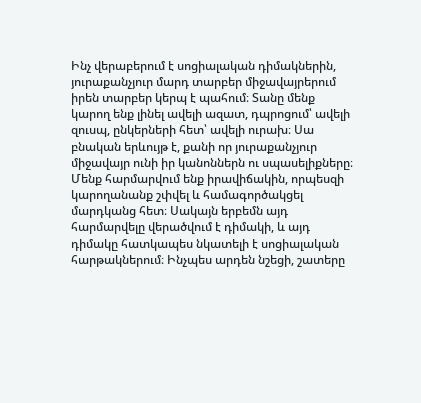Ինչ վերաբերում է սոցիալական դիմակներին, յուրաքանչյուր մարդ տարբեր միջավայրերում իրեն տարբեր կերպ է պահում։ Տանը մենք կարող ենք լինել ավելի ազատ, դպրոցում՝ ավելի զուսպ, ընկերների հետ՝ ավելի ուրախ։ Սա բնական երևույթ է, քանի որ յուրաքանչյուր միջավայր ունի իր կանոններն ու սպասելիքները։ Մենք հարմարվում ենք իրավիճակին, որպեսզի կարողանանք շփվել և համագործակցել մարդկանց հետ։ Սակայն երբեմն այդ հարմարվելը վերածվում է դիմակի, և այդ դիմակը հատկապես նկատելի է սոցիալական հարթակներում։ Ինչպես արդեն նշեցի, շատերը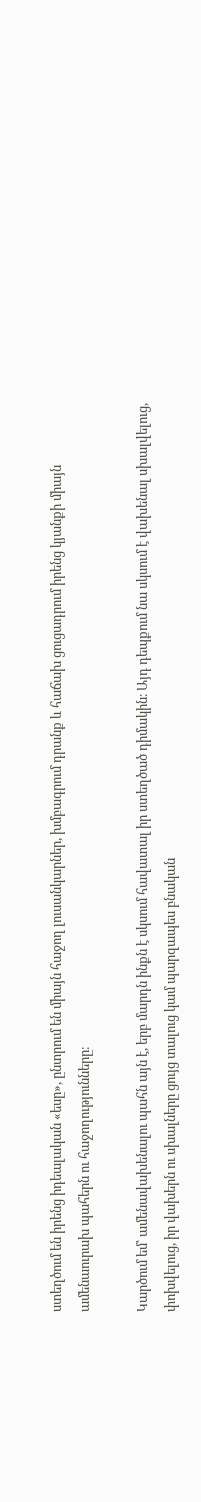ստեղծում են իրենց իդեալական «եսը», ընտրում են միայն հաջող լուսանկարներ, խմբագրում դրանք և հաճախ ցուցադրում իրենց կյանքի միայն ամենաուրախ պահերն ու հաջողությունները։

Կարծում եմ՝ ամենավախենալու պահն այն է, երբ մարդն ինքն է սկսում հավատալ իր ստեղծած դիմակին։ Այդ դեպքում նա սկսում է վախենալ սխալվելուց, փոխվելուց, իր վախերն ու սխալները ցույց տալուց կամ պարզապես բնական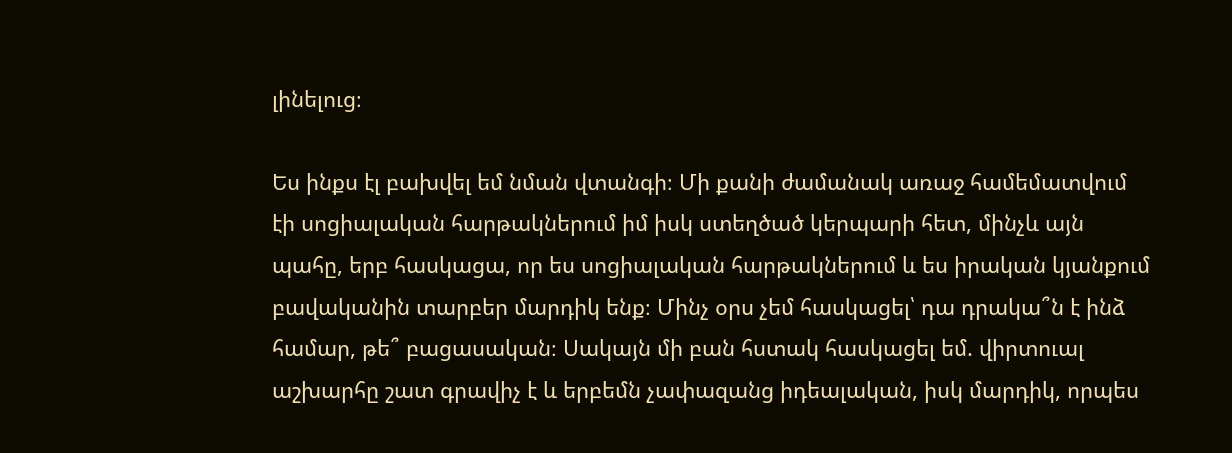լինելուց։

Ես ինքս էլ բախվել եմ նման վտանգի։ Մի քանի ժամանակ առաջ համեմատվում էի սոցիալական հարթակներում իմ իսկ ստեղծած կերպարի հետ, մինչև այն պահը, երբ հասկացա, որ ես սոցիալական հարթակներում և ես իրական կյանքում բավականին տարբեր մարդիկ ենք։ Մինչ օրս չեմ հասկացել՝ դա դրակա՞ն է ինձ համար, թե՞ բացասական։ Սակայն մի բան հստակ հասկացել եմ. վիրտուալ աշխարհը շատ գրավիչ է և երբեմն չափազանց իդեալական, իսկ մարդիկ, որպես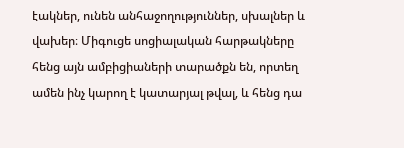էակներ, ունեն անհաջողություններ, սխալներ և վախեր։ Միգուցե սոցիալական հարթակները հենց այն ամբիցիաների տարածքն են, որտեղ ամեն ինչ կարող է կատարյալ թվալ, և հենց դա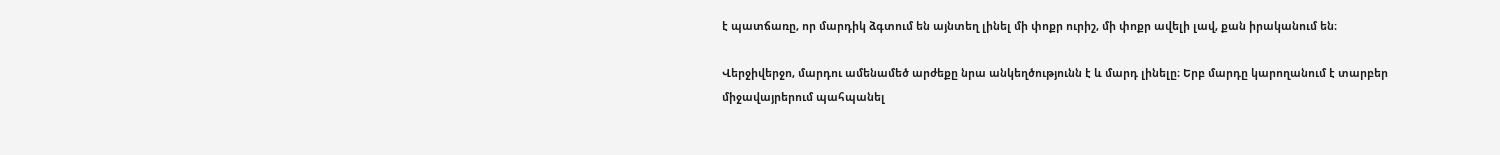է պատճառը, որ մարդիկ ձգտում են այնտեղ լինել մի փոքր ուրիշ, մի փոքր ավելի լավ, քան իրականում են։

Վերջիվերջո, մարդու ամենամեծ արժեքը նրա անկեղծությունն է և մարդ լինելը։ Երբ մարդը կարողանում է տարբեր միջավայրերում պահպանել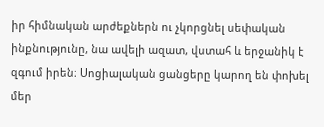իր հիմնական արժեքներն ու չկորցնել սեփական ինքնությունը, նա ավելի ազատ, վստահ և երջանիկ է զգում իրեն։ Սոցիալական ցանցերը կարող են փոխել մեր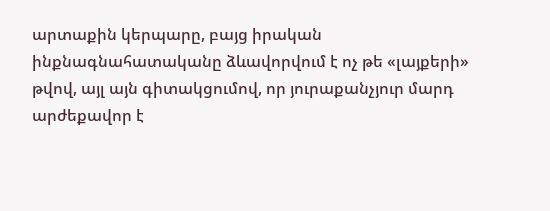արտաքին կերպարը, բայց իրական ինքնագնահատականը ձևավորվում է ոչ թե «լայքերի» թվով, այլ այն գիտակցումով, որ յուրաքանչյուր մարդ արժեքավոր է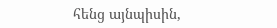հենց այնպիսին,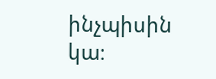ինչպիսին կա։